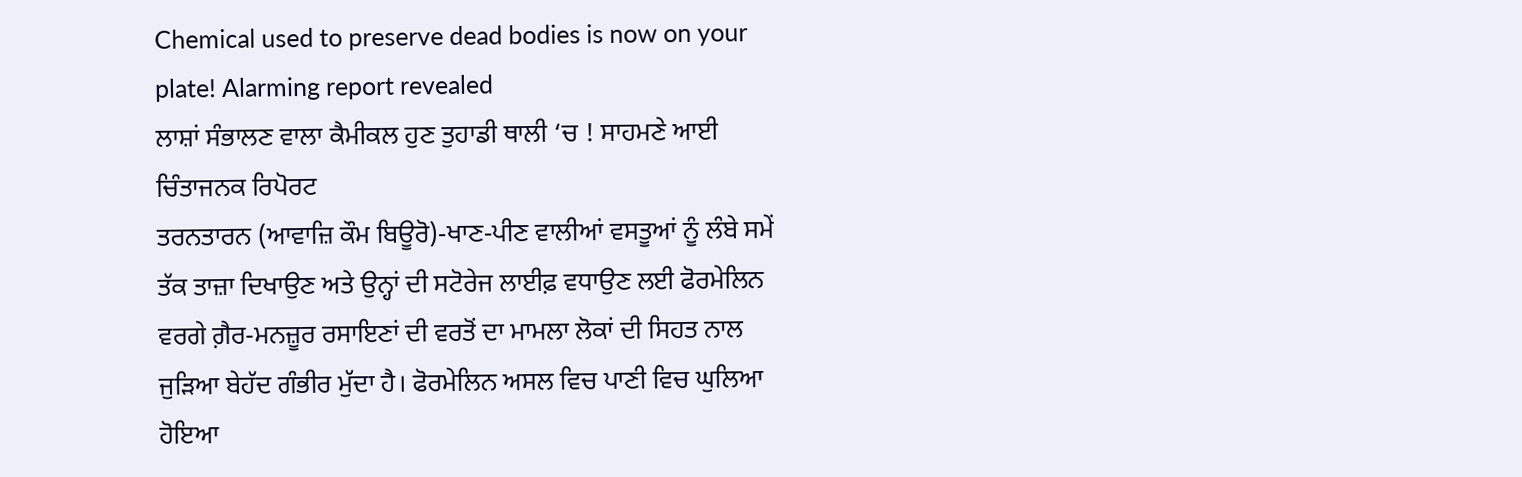Chemical used to preserve dead bodies is now on your plate! Alarming report revealed
ਲਾਸ਼ਾਂ ਸੰਭਾਲਣ ਵਾਲਾ ਕੈਮੀਕਲ ਹੁਣ ਤੁਹਾਡੀ ਥਾਲੀ ‘ਚ ! ਸਾਹਮਣੇ ਆਈ ਚਿੰਤਾਜਨਕ ਰਿਪੋਰਟ
ਤਰਨਤਾਰਨ (ਆਵਾਜ਼ਿ ਕੌਮ ਬਿਊਰੋ)-ਖਾਣ-ਪੀਣ ਵਾਲੀਆਂ ਵਸਤੂਆਂ ਨੂੰ ਲੰਬੇ ਸਮੇਂ ਤੱਕ ਤਾਜ਼ਾ ਦਿਖਾਉਣ ਅਤੇ ਉਨ੍ਹਾਂ ਦੀ ਸਟੋਰੇਜ ਲਾਈਫ਼ ਵਧਾਉਣ ਲਈ ਫੋਰਮੇਲਿਨ ਵਰਗੇ ਗ਼ੈਰ-ਮਨਜ਼ੂਰ ਰਸਾਇਣਾਂ ਦੀ ਵਰਤੋਂ ਦਾ ਮਾਮਲਾ ਲੋਕਾਂ ਦੀ ਸਿਹਤ ਨਾਲ ਜੁੜਿਆ ਬੇਹੱਦ ਗੰਭੀਰ ਮੁੱਦਾ ਹੈ। ਫੋਰਮੇਲਿਨ ਅਸਲ ਵਿਚ ਪਾਣੀ ਵਿਚ ਘੁਲਿਆ ਹੋਇਆ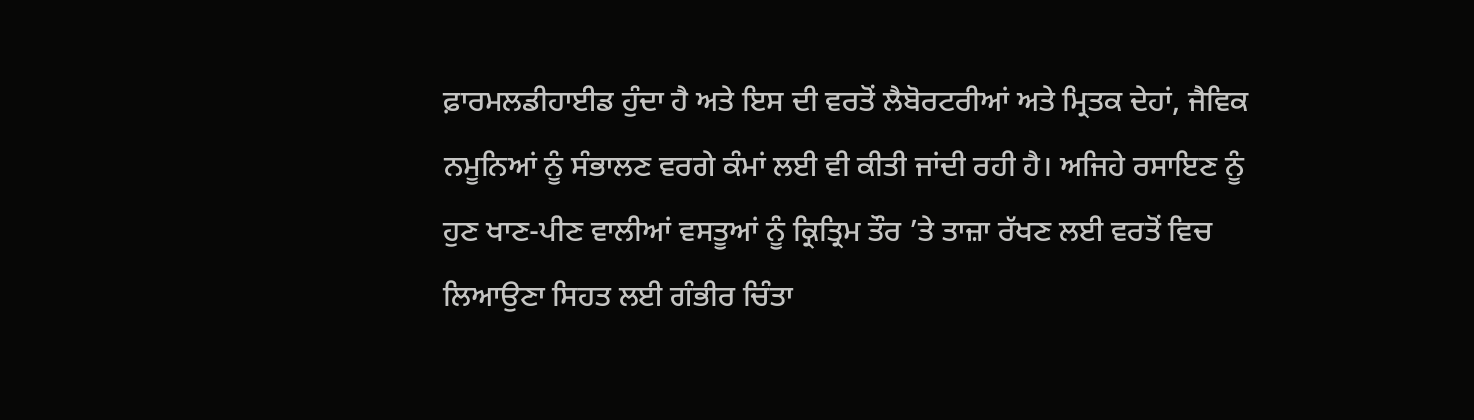ਫ਼ਾਰਮਲਡੀਹਾਈਡ ਹੁੰਦਾ ਹੈ ਅਤੇ ਇਸ ਦੀ ਵਰਤੋਂ ਲੈਬੋਰਟਰੀਆਂ ਅਤੇ ਮ੍ਰਿਤਕ ਦੇਹਾਂ, ਜੈਵਿਕ ਨਮੂਨਿਆਂ ਨੂੰ ਸੰਭਾਲਣ ਵਰਗੇ ਕੰਮਾਂ ਲਈ ਵੀ ਕੀਤੀ ਜਾਂਦੀ ਰਹੀ ਹੈ। ਅਜਿਹੇ ਰਸਾਇਣ ਨੂੰ ਹੁਣ ਖਾਣ-ਪੀਣ ਵਾਲੀਆਂ ਵਸਤੂਆਂ ਨੂੰ ਕ੍ਰਿਤ੍ਰਿਮ ਤੌਰ ’ਤੇ ਤਾਜ਼ਾ ਰੱਖਣ ਲਈ ਵਰਤੋਂ ਵਿਚ ਲਿਆਉਣਾ ਸਿਹਤ ਲਈ ਗੰਭੀਰ ਚਿੰਤਾ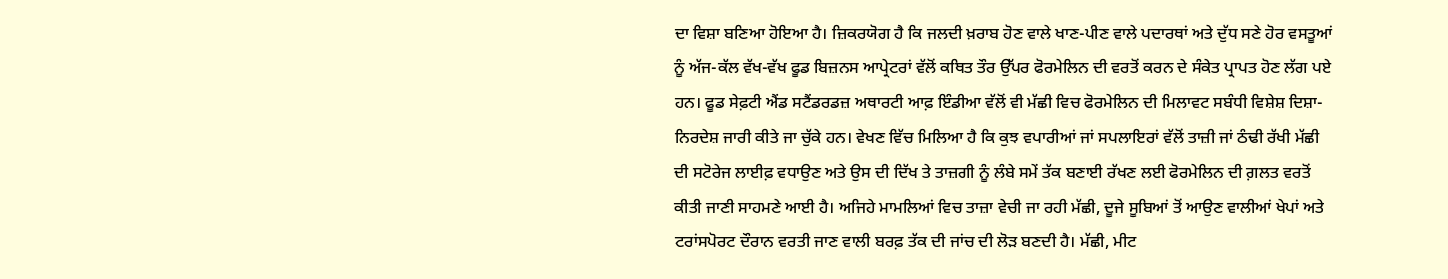ਦਾ ਵਿਸ਼ਾ ਬਣਿਆ ਹੋਇਆ ਹੈ। ਜ਼ਿਕਰਯੋਗ ਹੈ ਕਿ ਜਲਦੀ ਖ਼ਰਾਬ ਹੋਣ ਵਾਲੇ ਖਾਣ-ਪੀਣ ਵਾਲੇ ਪਦਾਰਥਾਂ ਅਤੇ ਦੁੱਧ ਸਣੇ ਹੋਰ ਵਸਤੂਆਂ ਨੂੰ ਅੱਜ-ਕੱਲ ਵੱਖ-ਵੱਖ ਫੂਡ ਬਿਜ਼ਨਸ ਆਪ੍ਰੇਟਰਾਂ ਵੱਲੋਂ ਕਥਿਤ ਤੌਰ ਉੱਪਰ ਫੋਰਮੇਲਿਨ ਦੀ ਵਰਤੋਂ ਕਰਨ ਦੇ ਸੰਕੇਤ ਪ੍ਰਾਪਤ ਹੋਣ ਲੱਗ ਪਏ ਹਨ। ਫੂਡ ਸੇਫ਼ਟੀ ਐਂਡ ਸਟੈਂਡਰਡਜ਼ ਅਥਾਰਟੀ ਆਫ਼ ਇੰਡੀਆ ਵੱਲੋਂ ਵੀ ਮੱਛੀ ਵਿਚ ਫੋਰਮੇਲਿਨ ਦੀ ਮਿਲਾਵਟ ਸਬੰਧੀ ਵਿਸ਼ੇਸ਼ ਦਿਸ਼ਾ-ਨਿਰਦੇਸ਼ ਜਾਰੀ ਕੀਤੇ ਜਾ ਚੁੱਕੇ ਹਨ। ਵੇਖਣ ਵਿੱਚ ਮਿਲਿਆ ਹੈ ਕਿ ਕੁਝ ਵਪਾਰੀਆਂ ਜਾਂ ਸਪਲਾਇਰਾਂ ਵੱਲੋਂ ਤਾਜ਼ੀ ਜਾਂ ਠੰਢੀ ਰੱਖੀ ਮੱਛੀ ਦੀ ਸਟੋਰੇਜ ਲਾਈਫ਼ ਵਧਾਉਣ ਅਤੇ ਉਸ ਦੀ ਦਿੱਖ ਤੇ ਤਾਜ਼ਗੀ ਨੂੰ ਲੰਬੇ ਸਮੇਂ ਤੱਕ ਬਣਾਈ ਰੱਖਣ ਲਈ ਫੋਰਮੇਲਿਨ ਦੀ ਗ਼ਲਤ ਵਰਤੋਂ ਕੀਤੀ ਜਾਣੀ ਸਾਹਮਣੇ ਆਈ ਹੈ। ਅਜਿਹੇ ਮਾਮਲਿਆਂ ਵਿਚ ਤਾਜ਼ਾ ਵੇਚੀ ਜਾ ਰਹੀ ਮੱਛੀ, ਦੂਜੇ ਸੂਬਿਆਂ ਤੋਂ ਆਉਣ ਵਾਲੀਆਂ ਖੇਪਾਂ ਅਤੇ ਟਰਾਂਸਪੋਰਟ ਦੌਰਾਨ ਵਰਤੀ ਜਾਣ ਵਾਲੀ ਬਰਫ਼ ਤੱਕ ਦੀ ਜਾਂਚ ਦੀ ਲੋੜ ਬਣਦੀ ਹੈ। ਮੱਛੀ, ਮੀਟ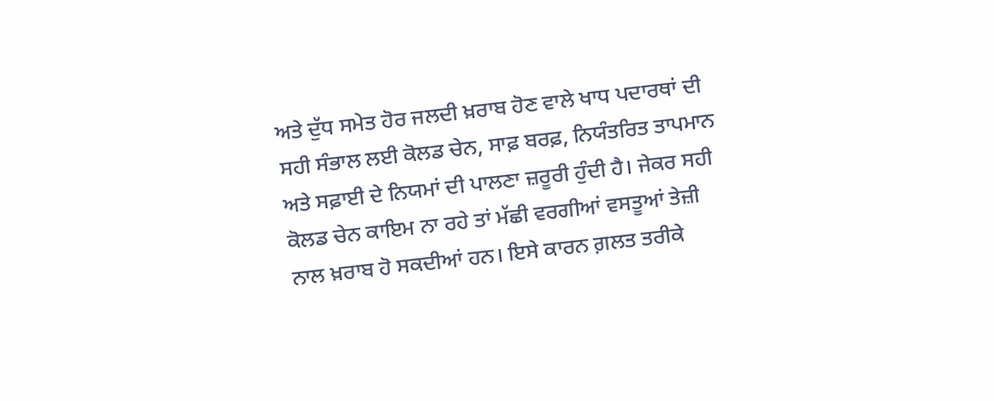ਅਤੇ ਦੁੱਧ ਸਮੇਤ ਹੋਰ ਜਲਦੀ ਖ਼ਰਾਬ ਹੋਣ ਵਾਲੇ ਖਾਧ ਪਦਾਰਥਾਂ ਦੀ ਸਹੀ ਸੰਭਾਲ ਲਈ ਕੋਲਡ ਚੇਨ, ਸਾਫ਼ ਬਰਫ਼, ਨਿਯੰਤਰਿਤ ਤਾਪਮਾਨ ਅਤੇ ਸਫ਼ਾਈ ਦੇ ਨਿਯਮਾਂ ਦੀ ਪਾਲਣਾ ਜ਼ਰੂਰੀ ਹੁੰਦੀ ਹੈ। ਜੇਕਰ ਸਹੀ ਕੋਲਡ ਚੇਨ ਕਾਇਮ ਨਾ ਰਹੇ ਤਾਂ ਮੱਛੀ ਵਰਗੀਆਂ ਵਸਤੂਆਂ ਤੇਜ਼ੀ ਨਾਲ ਖ਼ਰਾਬ ਹੋ ਸਕਦੀਆਂ ਹਨ। ਇਸੇ ਕਾਰਨ ਗ਼ਲਤ ਤਰੀਕੇ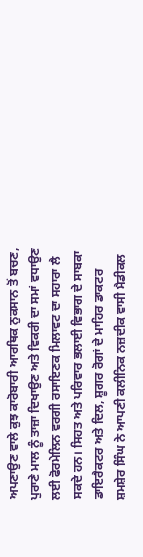ਅਪਣਾਉਣ ਵਾਲੇ ਕੁਝ ਕਾਰੋਬਾਰੀ ਆਰਥਿਕ ਨੁਕਸਾਨ ਤੋਂ ਬਚਣ, ਪੁਰਾਣੇ ਮਾਲ ਨੂੰ ਤਾਜ਼ਾ ਦਿਖਾਉਣ ਅਤੇ ਵਿਕਰੀ ਦਾ ਸਮਾਂ ਵਧਾਉਣ ਲਈ ਫੋਰਮੇਲਿਨ ਵਰਗੀ ਰਸਾਇਣਕ ਮਿਲਾਵਟ ਦਾ ਸਹਾਰਾ ਲੈ ਸਕਦੇ ਹਨ। ਸਿਹਤ ਅਤੇ ਪਰਿਵਾਰ ਭਲਾਈ ਵਿਭਾਗ ਦੇ ਸਾਬਕਾ ਡਾਇਰੈਕਟਰ ਅਤੇ ਦਿਲ, ਸ਼ੂਗਰ ਰੋਗਾਂ ਦੇ ਮਾਹਿਰ ਡਾਕਟਰ ਸ਼ਮਸ਼ੇਰ ਸਿੰਘ ਨੇ ਆਪਣੀ ਕਲੀਨਿਕ ਨਜ਼ਦੀਕ ਵਾਸੀ ਮੈਡੀਕਲ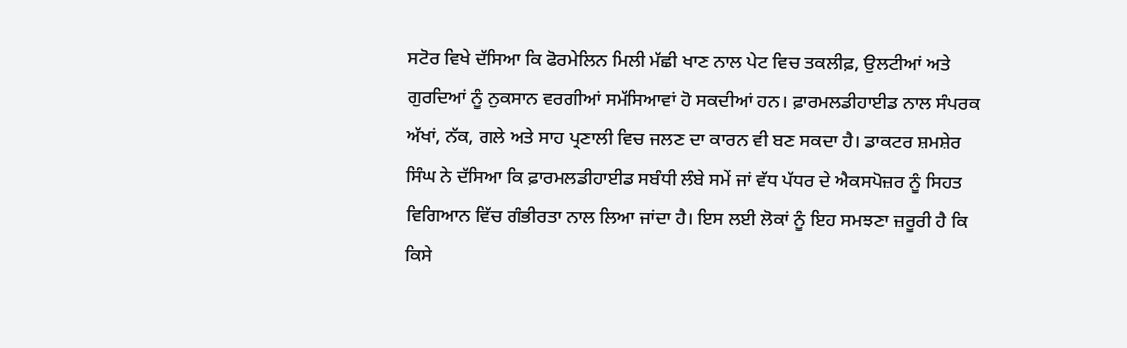ਸਟੋਰ ਵਿਖੇ ਦੱਸਿਆ ਕਿ ਫੋਰਮੇਲਿਨ ਮਿਲੀ ਮੱਛੀ ਖਾਣ ਨਾਲ ਪੇਟ ਵਿਚ ਤਕਲੀਫ਼, ਉਲਟੀਆਂ ਅਤੇ ਗੁਰਦਿਆਂ ਨੂੰ ਨੁਕਸਾਨ ਵਰਗੀਆਂ ਸਮੱਸਿਆਵਾਂ ਹੋ ਸਕਦੀਆਂ ਹਨ। ਫ਼ਾਰਮਲਡੀਹਾਈਡ ਨਾਲ ਸੰਪਰਕ ਅੱਖਾਂ, ਨੱਕ, ਗਲੇ ਅਤੇ ਸਾਹ ਪ੍ਰਣਾਲੀ ਵਿਚ ਜਲਣ ਦਾ ਕਾਰਨ ਵੀ ਬਣ ਸਕਦਾ ਹੈ। ਡਾਕਟਰ ਸ਼ਮਸ਼ੇਰ ਸਿੰਘ ਨੇ ਦੱਸਿਆ ਕਿ ਫ਼ਾਰਮਲਡੀਹਾਈਡ ਸਬੰਧੀ ਲੰਬੇ ਸਮੇਂ ਜਾਂ ਵੱਧ ਪੱਧਰ ਦੇ ਐਕਸਪੋਜ਼ਰ ਨੂੰ ਸਿਹਤ ਵਿਗਿਆਨ ਵਿੱਚ ਗੰਭੀਰਤਾ ਨਾਲ ਲਿਆ ਜਾਂਦਾ ਹੈ। ਇਸ ਲਈ ਲੋਕਾਂ ਨੂੰ ਇਹ ਸਮਝਣਾ ਜ਼ਰੂਰੀ ਹੈ ਕਿ ਕਿਸੇ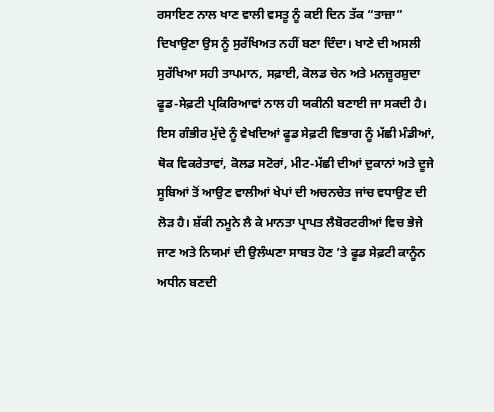ਰਸਾਇਣ ਨਾਲ ਖਾਣ ਵਾਲੀ ਵਸਤੂ ਨੂੰ ਕਈ ਦਿਨ ਤੱਕ “ਤਾਜ਼ਾ” ਦਿਖਾਉਣਾ ਉਸ ਨੂੰ ਸੁਰੱਖਿਅਤ ਨਹੀਂ ਬਣਾ ਦਿੰਦਾ। ਖਾਣੇ ਦੀ ਅਸਲੀ ਸੁਰੱਖਿਆ ਸਹੀ ਤਾਪਮਾਨ, ਸਫ਼ਾਈ, ਕੋਲਡ ਚੇਨ ਅਤੇ ਮਨਜ਼ੂਰਸ਼ੁਦਾ ਫੂਡ-ਸੇਫ਼ਟੀ ਪ੍ਰਕਿਰਿਆਵਾਂ ਨਾਲ ਹੀ ਯਕੀਨੀ ਬਣਾਈ ਜਾ ਸਕਦੀ ਹੈ। ਇਸ ਗੰਭੀਰ ਮੁੱਦੇ ਨੂੰ ਵੇਖਦਿਆਂ ਫੂਡ ਸੇਫ਼ਟੀ ਵਿਭਾਗ ਨੂੰ ਮੱਛੀ ਮੰਡੀਆਂ, ਥੋਕ ਵਿਕਰੇਤਾਵਾਂ, ਕੋਲਡ ਸਟੋਰਾਂ, ਮੀਟ-ਮੱਛੀ ਦੀਆਂ ਦੁਕਾਨਾਂ ਅਤੇ ਦੂਜੇ ਸੂਬਿਆਂ ਤੋਂ ਆਉਣ ਵਾਲੀਆਂ ਖੇਪਾਂ ਦੀ ਅਚਨਚੇਤ ਜਾਂਚ ਵਧਾਉਣ ਦੀ ਲੋੜ ਹੈ। ਸ਼ੱਕੀ ਨਮੂਨੇ ਲੈ ਕੇ ਮਾਨਤਾ ਪ੍ਰਾਪਤ ਲੈਬੋਰਟਰੀਆਂ ਵਿਚ ਭੇਜੇ ਜਾਣ ਅਤੇ ਨਿਯਮਾਂ ਦੀ ਉਲੰਘਣਾ ਸਾਬਤ ਹੋਣ ’ਤੇ ਫੂਡ ਸੇਫ਼ਟੀ ਕਾਨੂੰਨ ਅਧੀਨ ਬਣਦੀ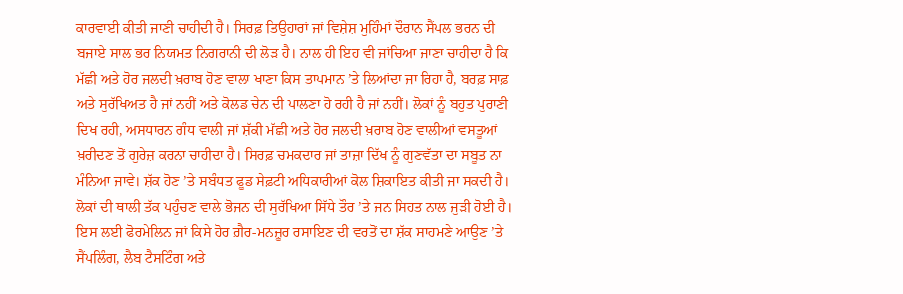ਕਾਰਵਾਈ ਕੀਤੀ ਜਾਣੀ ਚਾਹੀਦੀ ਹੈ। ਸਿਰਫ਼ ਤਿਉਹਾਰਾਂ ਜਾਂ ਵਿਸ਼ੇਸ਼ ਮੁਹਿੰਮਾਂ ਦੌਰਾਨ ਸੈਂਪਲ ਭਰਨ ਦੀ ਬਜਾਏ ਸਾਲ ਭਰ ਨਿਯਮਤ ਨਿਗਰਾਨੀ ਦੀ ਲੋੜ ਹੈ। ਨਾਲ ਹੀ ਇਹ ਵੀ ਜਾਂਚਿਆ ਜਾਣਾ ਚਾਹੀਦਾ ਹੈ ਕਿ ਮੱਛੀ ਅਤੇ ਹੋਰ ਜਲਦੀ ਖ਼ਰਾਬ ਹੋਣ ਵਾਲਾ ਖਾਣਾ ਕਿਸ ਤਾਪਮਾਨ ’ਤੇ ਲਿਆਂਦਾ ਜਾ ਰਿਹਾ ਹੈ, ਬਰਫ਼ ਸਾਫ਼ ਅਤੇ ਸੁਰੱਖਿਅਤ ਹੈ ਜਾਂ ਨਹੀਂ ਅਤੇ ਕੋਲਡ ਚੇਨ ਦੀ ਪਾਲਣਾ ਹੋ ਰਹੀ ਹੈ ਜਾਂ ਨਹੀਂ। ਲੋਕਾਂ ਨੂੰ ਬਹੁਤ ਪੁਰਾਣੀ ਦਿਖ ਰਹੀ, ਅਸਧਾਰਨ ਗੰਧ ਵਾਲੀ ਜਾਂ ਸ਼ੱਕੀ ਮੱਛੀ ਅਤੇ ਹੋਰ ਜਲਦੀ ਖ਼ਰਾਬ ਹੋਣ ਵਾਲੀਆਂ ਵਸਤੂਆਂ ਖ਼ਰੀਦਣ ਤੋਂ ਗੁਰੇਜ਼ ਕਰਨਾ ਚਾਹੀਦਾ ਹੈ। ਸਿਰਫ਼ ਚਮਕਦਾਰ ਜਾਂ ਤਾਜ਼ਾ ਦਿੱਖ ਨੂੰ ਗੁਣਵੱਤਾ ਦਾ ਸਬੂਤ ਨਾ ਮੰਨਿਆ ਜਾਵੇ। ਸ਼ੱਕ ਹੋਣ ’ਤੇ ਸਬੰਧਤ ਫੂਡ ਸੇਫ਼ਟੀ ਅਧਿਕਾਰੀਆਂ ਕੋਲ ਸ਼ਿਕਾਇਤ ਕੀਤੀ ਜਾ ਸਕਦੀ ਹੈ। ਲੋਕਾਂ ਦੀ ਥਾਲੀ ਤੱਕ ਪਹੁੰਚਣ ਵਾਲੇ ਭੋਜਨ ਦੀ ਸੁਰੱਖਿਆ ਸਿੱਧੇ ਤੌਰ ’ਤੇ ਜਨ ਸਿਹਤ ਨਾਲ ਜੁੜੀ ਹੋਈ ਹੈ। ਇਸ ਲਈ ਫੋਰਮੇਲਿਨ ਜਾਂ ਕਿਸੇ ਹੋਰ ਗ਼ੈਰ-ਮਨਜ਼ੂਰ ਰਸਾਇਣ ਦੀ ਵਰਤੋਂ ਦਾ ਸ਼ੱਕ ਸਾਹਮਣੇ ਆਉਣ ’ਤੇ ਸੈਂਪਲਿੰਗ, ਲੈਬ ਟੈਸਟਿੰਗ ਅਤੇ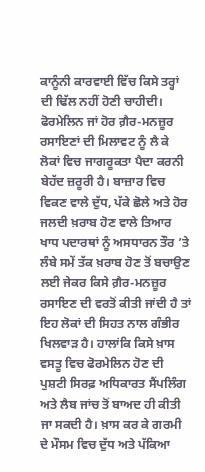ਕਾਨੂੰਨੀ ਕਾਰਵਾਈ ਵਿੱਚ ਕਿਸੇ ਤਰ੍ਹਾਂ ਦੀ ਢਿੱਲ ਨਹੀਂ ਹੋਣੀ ਚਾਹੀਦੀ। ਫੋਰਮੇਲਿਨ ਜਾਂ ਹੋਰ ਗ਼ੈਰ-ਮਨਜ਼ੂਰ ਰਸਾਇਣਾਂ ਦੀ ਮਿਲਾਵਟ ਨੂੰ ਲੈ ਕੇ ਲੋਕਾਂ ਵਿਚ ਜਾਗਰੂਕਤਾ ਪੈਦਾ ਕਰਨੀ ਬੇਹੱਦ ਜ਼ਰੂਰੀ ਹੈ। ਬਾਜ਼ਾਰ ਵਿਚ ਵਿਕਣ ਵਾਲੇ ਦੁੱਧ, ਪੱਕੇ ਛੋਲੇ ਅਤੇ ਹੋਰ ਜਲਦੀ ਖ਼ਰਾਬ ਹੋਣ ਵਾਲੇ ਤਿਆਰ ਖਾਧ ਪਦਾਰਥਾਂ ਨੂੰ ਅਸਧਾਰਨ ਤੌਰ ’ਤੇ ਲੰਬੇ ਸਮੇਂ ਤੱਕ ਖ਼ਰਾਬ ਹੋਣ ਤੋਂ ਬਚਾਉਣ ਲਈ ਜੇਕਰ ਕਿਸੇ ਗ਼ੈਰ-ਮਨਜ਼ੂਰ ਰਸਾਇਣ ਦੀ ਵਰਤੋਂ ਕੀਤੀ ਜਾਂਦੀ ਹੈ ਤਾਂ ਇਹ ਲੋਕਾਂ ਦੀ ਸਿਹਤ ਨਾਲ ਗੰਭੀਰ ਖਿਲਵਾੜ ਹੈ। ਹਾਲਾਂਕਿ ਕਿਸੇ ਖ਼ਾਸ ਵਸਤੂ ਵਿਚ ਫੋਰਮੇਲਿਨ ਹੋਣ ਦੀ ਪੁਸ਼ਟੀ ਸਿਰਫ਼ ਅਧਿਕਾਰਤ ਸੈਂਪਲਿੰਗ ਅਤੇ ਲੈਬ ਜਾਂਚ ਤੋਂ ਬਾਅਦ ਹੀ ਕੀਤੀ ਜਾ ਸਕਦੀ ਹੈ। ਖ਼ਾਸ ਕਰ ਕੇ ਗਰਮੀ ਦੇ ਮੌਸਮ ਵਿਚ ਦੁੱਧ ਅਤੇ ਪੱਕਿਆ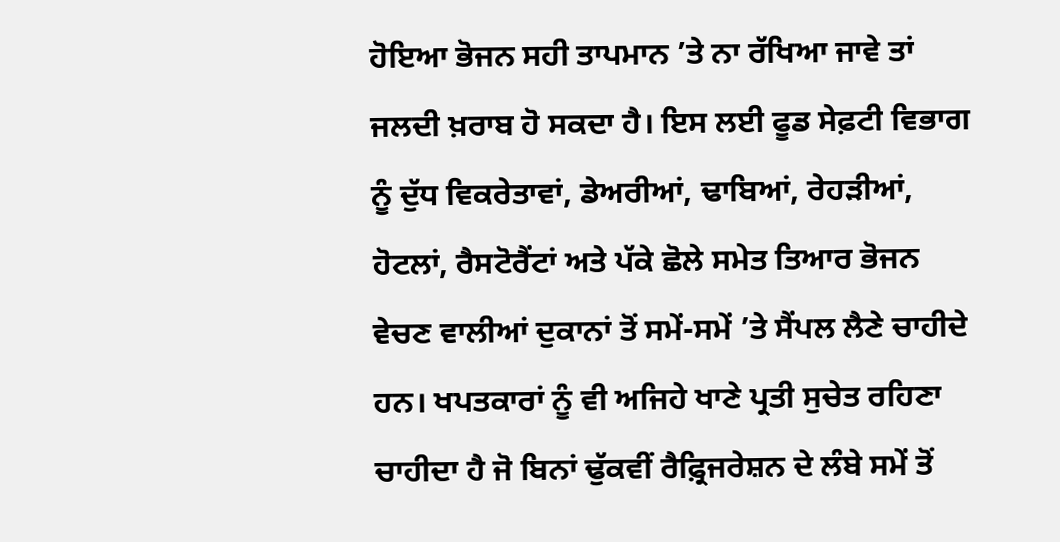ਹੋਇਆ ਭੋਜਨ ਸਹੀ ਤਾਪਮਾਨ ’ਤੇ ਨਾ ਰੱਖਿਆ ਜਾਵੇ ਤਾਂ ਜਲਦੀ ਖ਼ਰਾਬ ਹੋ ਸਕਦਾ ਹੈ। ਇਸ ਲਈ ਫੂਡ ਸੇਫ਼ਟੀ ਵਿਭਾਗ ਨੂੰ ਦੁੱਧ ਵਿਕਰੇਤਾਵਾਂ, ਡੇਅਰੀਆਂ, ਢਾਬਿਆਂ, ਰੇਹੜੀਆਂ, ਹੋਟਲਾਂ, ਰੈਸਟੋਰੈਂਟਾਂ ਅਤੇ ਪੱਕੇ ਛੋਲੇ ਸਮੇਤ ਤਿਆਰ ਭੋਜਨ ਵੇਚਣ ਵਾਲੀਆਂ ਦੁਕਾਨਾਂ ਤੋਂ ਸਮੇਂ-ਸਮੇਂ ’ਤੇ ਸੈਂਪਲ ਲੈਣੇ ਚਾਹੀਦੇ ਹਨ। ਖਪਤਕਾਰਾਂ ਨੂੰ ਵੀ ਅਜਿਹੇ ਖਾਣੇ ਪ੍ਰਤੀ ਸੁਚੇਤ ਰਹਿਣਾ ਚਾਹੀਦਾ ਹੈ ਜੋ ਬਿਨਾਂ ਢੁੱਕਵੀਂ ਰੈਫ਼੍ਰਿਜਰੇਸ਼ਨ ਦੇ ਲੰਬੇ ਸਮੇਂ ਤੋਂ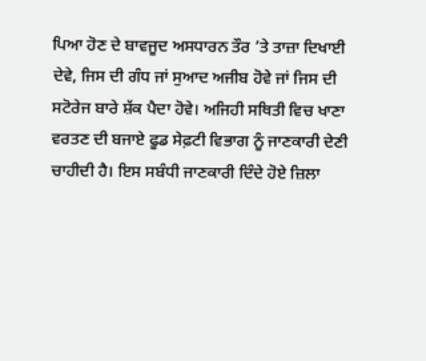ਪਿਆ ਹੋਣ ਦੇ ਬਾਵਜੂਦ ਅਸਧਾਰਨ ਤੌਰ ’ਤੇ ਤਾਜ਼ਾ ਦਿਖਾਈ ਦੇਵੇ, ਜਿਸ ਦੀ ਗੰਧ ਜਾਂ ਸੁਆਦ ਅਜੀਬ ਹੋਵੇ ਜਾਂ ਜਿਸ ਦੀ ਸਟੋਰੇਜ ਬਾਰੇ ਸ਼ੱਕ ਪੈਦਾ ਹੋਵੇ। ਅਜਿਹੀ ਸਥਿਤੀ ਵਿਚ ਖਾਣਾ ਵਰਤਣ ਦੀ ਬਜਾਏ ਫੂਡ ਸੇਫ਼ਟੀ ਵਿਭਾਗ ਨੂੰ ਜਾਣਕਾਰੀ ਦੇਣੀ ਚਾਹੀਦੀ ਹੈ। ਇਸ ਸਬੰਧੀ ਜਾਣਕਾਰੀ ਦਿੰਦੇ ਹੋਏ ਜ਼ਿਲਾ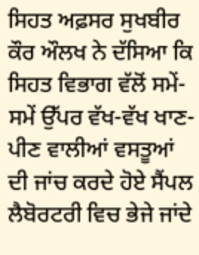ਸਿਹਤ ਅਫ਼ਸਰ ਸੁਖਬੀਰ ਕੌਰ ਔਲਖ ਨੇ ਦੱਸਿਆ ਕਿ ਸਿਹਤ ਵਿਭਾਗ ਵੱਲੋਂ ਸਮੇਂ-ਸਮੇਂ ਉੱਪਰ ਵੱਖ-ਵੱਖ ਖਾਣ-ਪੀਣ ਵਾਲੀਆਂ ਵਸਤੂਆਂ ਦੀ ਜਾਂਚ ਕਰਦੇ ਹੋਏ ਸੈਂਪਲ ਲੈਬੋਰਟਰੀ ਵਿਚ ਭੇਜੇ ਜਾਂਦੇ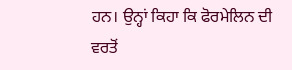ਹਨ। ਉਨ੍ਹਾਂ ਕਿਹਾ ਕਿ ਫੋਰਮੇਲਿਨ ਦੀ ਵਰਤੋਂ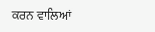ਕਰਨ ਵਾਲਿਆਂ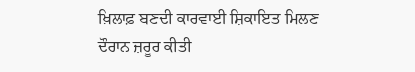ਖ਼ਿਲਾਫ਼ ਬਣਦੀ ਕਾਰਵਾਈ ਸ਼ਿਕਾਇਤ ਮਿਲਣ ਦੌਰਾਨ ਜ਼ਰੂਰ ਕੀਤੀ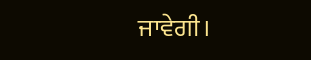ਜਾਵੇਗੀ।